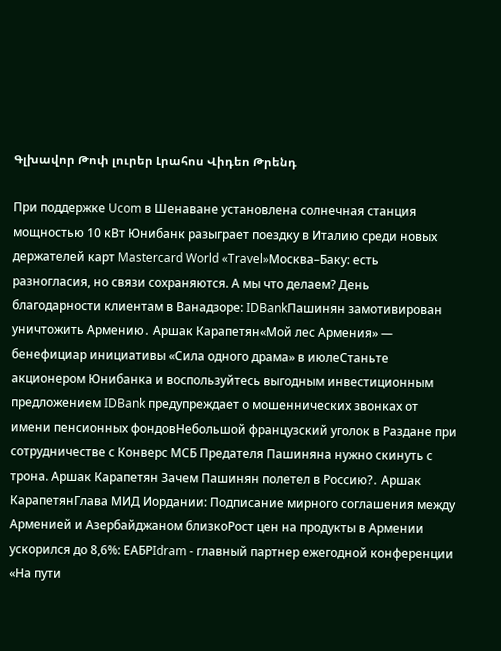Գլխավոր Թոփ լուրեր Լրահոս Վիդեո Թրենդ

При поддержке Ucom в Шенаване установлена солнечная станция мощностью 10 кВт Юнибанк разыграет поездку в Италию среди новых держателей карт Mastercard World «Travel»Москва–Баку: есть разногласия, но связи сохраняются. А мы что делаем? День благодарности клиентам в Ванадзоре: IDBankПашинян замотивирован уничтожить Армению․ Аршак Карапетян«Мой лес Армения» — бенефициар инициативы «Сила одного драма» в июлеСтаньте акционером Юнибанка и воспользуйтесь выгодным инвестиционным предложением IDBank предупреждает о мошеннических звонках от имени пенсионных фондовНебольшой французский уголок в Раздане при сотрудничестве с Конверс МСБ Предателя Пашиняна нужно скинуть с трона. Аршак Карапетян Зачем Пашинян полетел в Россию?․ Аршак КарапетянГлава МИД Иордании: Подписание мирного соглашения между Арменией и Азербайджаном близкоРост цен на продукты в Армении ускорился до 8,6%: ЕАБРIdram - главный партнер ежегодной конференции «На пути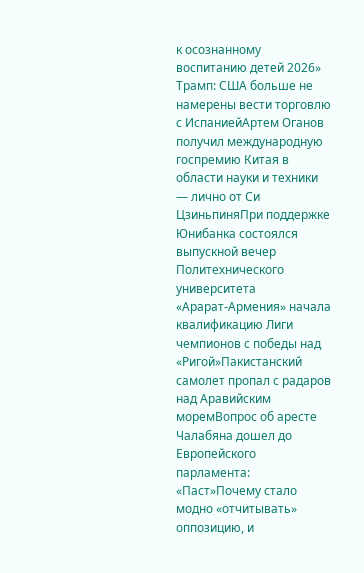к осознанному воспитанию детей 2026» Трамп: США больше не намерены вести торговлю с ИспаниейАртем Оганов получил международную госпремию Китая в области науки и техники — лично от Си ЦзиньпиняПри поддержке Юнибанка состоялся выпускной вечер Политехнического университета «Арарат‑Армения» начала квалификацию Лиги чемпионов с победы над «Ригой»Пакистанский самолет пропал с радаров над Аравийским моремВопрос об аресте Чалабяна дошел до Европейского парламента: «Паст»Почему стало модно «отчитывать» оппозицию, и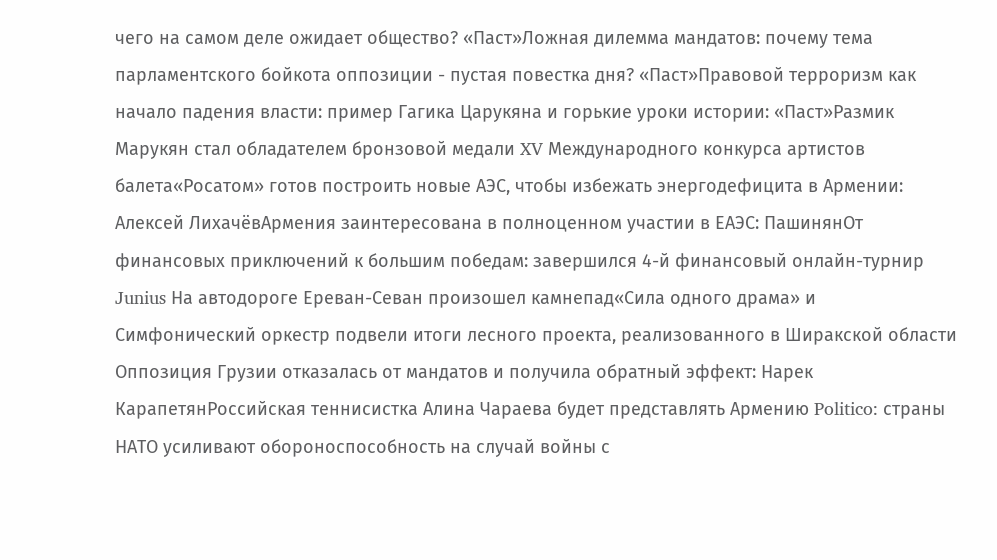чего на самом деле ожидает общество? «Паст»Ложная дилемма мандатов: почему тема парламентского бойкота оппозиции - пустая повестка дня? «Паст»Правовой терроризм как начало падения власти: пример Гагика Царукяна и горькие уроки истории: «Паст»Размик Марукян стал обладателем бронзовой медали XV Международного конкурса артистов балета«Росатом» готов построить новые АЭС, чтобы избежать энергодефицита в Армении: Алексей ЛихачёвАрмения заинтересована в полноценном участии в ЕАЭС: ПашинянОт финансовых приключений к большим победам: завершился 4-й финансовый онлайн-турнир Junius На автодороге Ереван-Севан произошел камнепад«Сила одного драма» и Симфонический оркестр подвели итоги лесного проекта, реализованного в Ширакской области Оппозиция Грузии отказалась от мандатов и получила обратный эффект: Нарек КарапетянРоссийская теннисистка Алина Чараева будет представлять Армению Politico: страны НАТО усиливают обороноспособность на случай войны с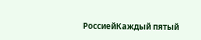РоссиейКаждый пятый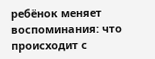ребёнок меняет воспоминания: что происходит с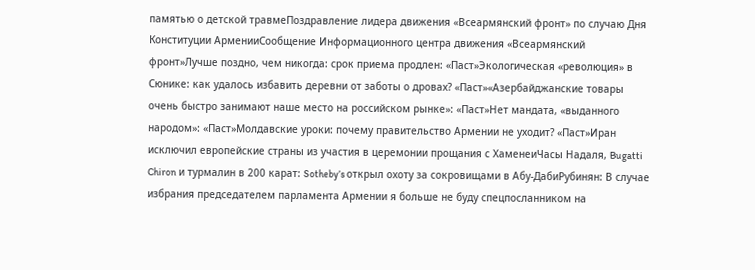памятью о детской травмеПоздравление лидера движения «Всеармянский фронт» по случаю Дня Конституции АрменииСообщение Информационного центра движения «Всеармянский фронт»Лучше поздно, чем никогда: срок приема продлен: «Паст»Экологическая «революция» в Сюнике: как удалось избавить деревни от заботы о дровах? «Паст»«Азербайджанские товары очень быстро занимают наше место на российском рынке»: «Паст»Нет мандата, «выданного народом»: «Паст»Молдавские уроки: почему правительство Армении не уходит? «Паст»Иран исключил европейские страны из участия в церемонии прощания с ХаменеиЧасы Надаля, Bugatti Chiron и турмалин в 200 карат: Sotheby’s открыл охоту за сокровищами в Абу-ДабиРубинян: В случае избрания председателем парламента Армении я больше не буду спецпосланником на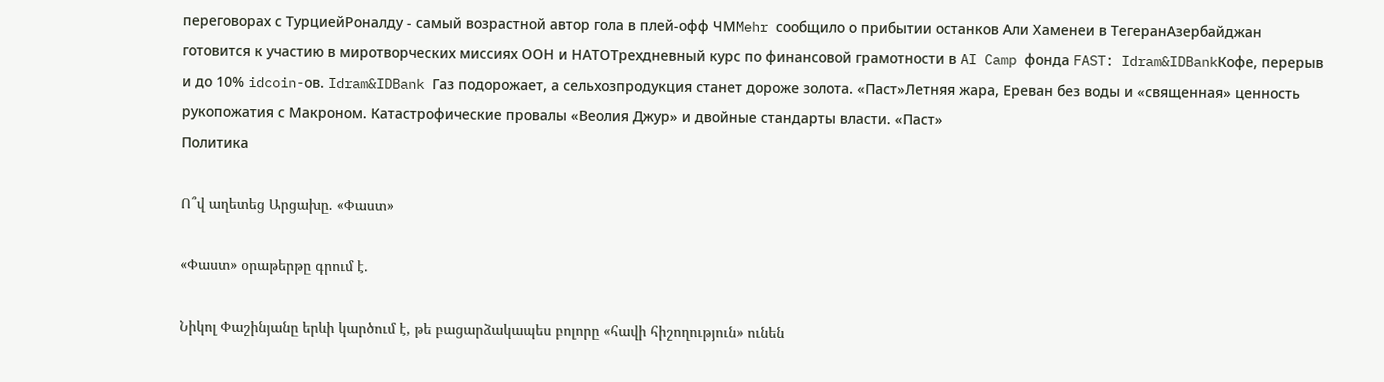переговорах с ТурциейРоналду - самый возрастной автор гола в плей-офф ЧМMehr сообщило о прибытии останков Али Хаменеи в ТегеранАзербайджан готовится к участию в миротворческих миссиях ООН и НАТОТрехдневный курс по финансовой грамотности в AI Camp фонда FAST: Idram&IDBankКофе, перерыв и до 10% idcoin-ов. Idram&IDBank Газ подорожает, а сельхозпродукция станет дороже золота. «Паст»Летняя жара, Ереван без воды и «священная» ценность рукопожатия с Макроном. Катастрофические провалы «Веолия Джур» и двойные стандарты власти. «Паст»
Политика

Ո՞վ աղետեց Արցախը. «Փաստ»

«Փաստ» օրաթերթը գրում է.

Նիկոլ Փաշինյանը երևի կարծում է, թե բացարձակապես բոլորը «հավի հիշողություն» ունեն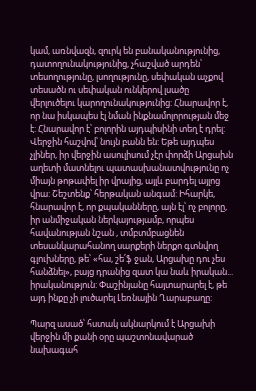կամ, առնվազն, զուրկ են բանականությունից, դատողունակությունից, չհաշված արդեն՝ տեսողությունը, լսողությունը, սեփական աչքով տեսածն ու սեփական ունկերով լսածը վերլուծելու կարողունակությունից: Հնարավոր է, որ նա իսկապես էլ նման ինքնամոլորության մեջ է: Հնարավոր է՝ բոլորին այդպիսինի տեղ է դրել: Վերջին հաշվով՝ նույն բանն են: Եթե այդպես չլիներ, իր վերջին ասուլիսում չէր փորձի Արցախն աղետի մատնելու պատասխանատվությունը ոչ միայն թոթափել իր վրայից, այլև բարդել այլոց վրա: Շեշտենք՝ հերթական անգամ: Իհարկե, հնարավոր է, որ քպականները, այն էլ՝ ոչ բոլորը, իր անմիջական ներկայությամբ, որպես հավանության նշան , տմբտմբացնեն տեսանկարահանող սարքերի ներքո գտնվող գլուխները, թե՝ «հա, շե՛ֆ ջան, Արցախը դու չես հանձնել», բայց դրանից զատ կա նաև իրական... իրականություն: Փաշինյանը հայտարարել է, թե այդ ինքը չի լուծարել Լեռնային Ղարաբաղը:

Պարզ ասած՝ հստակ ակնարկում է Արցախի վերջին մի քանի օրը պաշտոնավարած նախագահ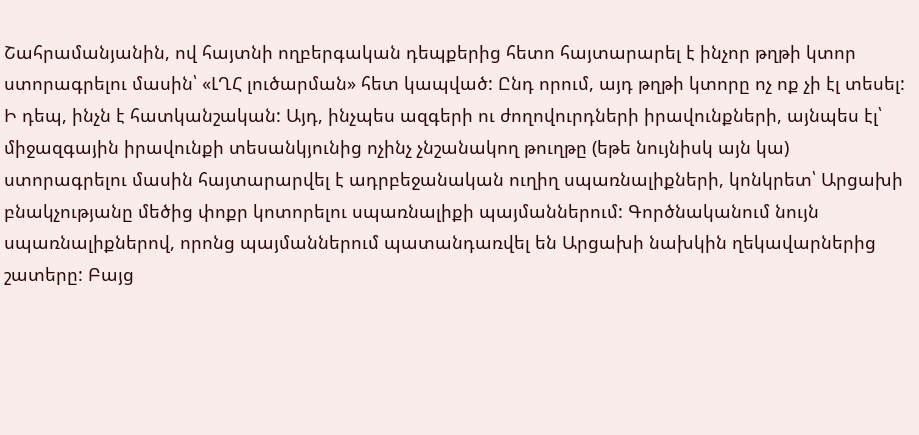Շահրամանյանին, ով հայտնի ողբերգական դեպքերից հետո հայտարարել է ինչոր թղթի կտոր ստորագրելու մասին՝ «ԼՂՀ լուծարման» հետ կապված: Ընդ որում, այդ թղթի կտորը ոչ ոք չի էլ տեսել: Ի դեպ, ինչն է հատկանշական: Այդ, ինչպես ազգերի ու ժողովուրդների իրավունքների, այնպես էլ՝ միջազգային իրավունքի տեսանկյունից ոչինչ չնշանակող թուղթը (եթե նույնիսկ այն կա) ստորագրելու մասին հայտարարվել է ադրբեջանական ուղիղ սպառնալիքների, կոնկրետ՝ Արցախի բնակչությանը մեծից փոքր կոտորելու սպառնալիքի պայմաններում: Գործնականում նույն սպառնալիքներով, որոնց պայմաններում պատանդառվել են Արցախի նախկին ղեկավարներից շատերը: Բայց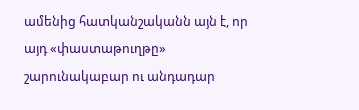ամենից հատկանշականն այն է, որ այդ «փաստաթուղթը» շարունակաբար ու անդադար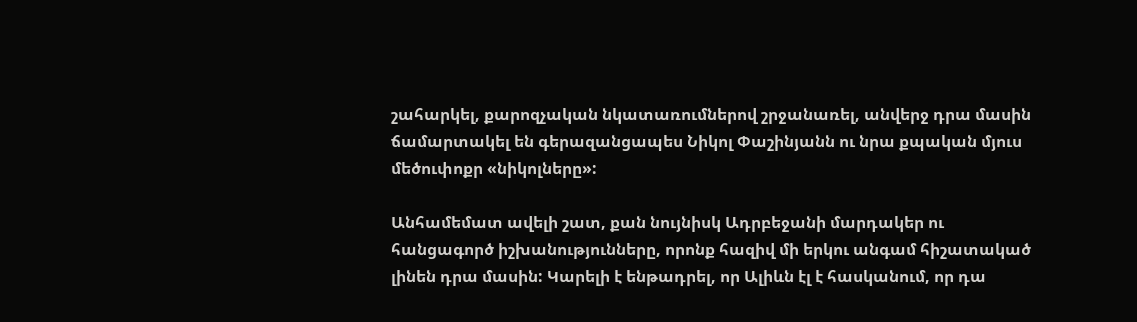շահարկել, քարոզչական նկատառումներով շրջանառել, անվերջ դրա մասին ճամարտակել են գերազանցապես Նիկոլ Փաշինյանն ու նրա քպական մյուս մեծուփոքր «նիկոլները»:

Անհամեմատ ավելի շատ, քան նույնիսկ Ադրբեջանի մարդակեր ու հանցագործ իշխանությունները, որոնք հազիվ մի երկու անգամ հիշատակած լինեն դրա մասին: Կարելի է ենթադրել, որ Ալիևն էլ է հասկանում, որ դա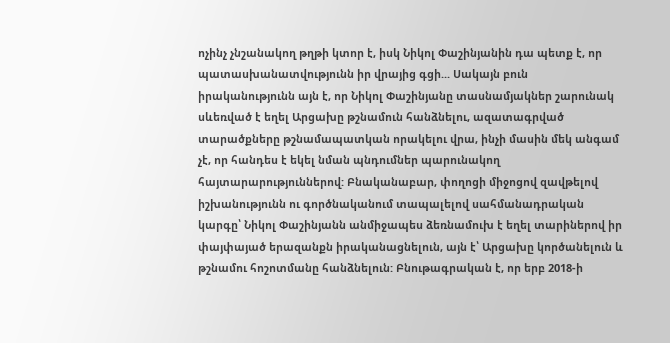ոչինչ չնշանակող թղթի կտոր է, իսկ Նիկոլ Փաշինյանին դա պետք է, որ պատասխանատվությունն իր վրայից գցի... Սակայն բուն իրականությունն այն է, որ Նիկոլ Փաշինյանը տասնամյակներ շարունակ սևեռված է եղել Արցախը թշնամուն հանձնելու, ազատագրված տարածքները թշնամապատկան որակելու վրա, ինչի մասին մեկ անգամ չէ, որ հանդես է եկել նման պնդումներ պարունակող հայտարարություններով: Բնականաբար, փողոցի միջոցով զավթելով իշխանությունն ու գործնականում տապալելով սահմանադրական կարգը՝ Նիկոլ Փաշինյանն անմիջապես ձեռնամուխ է եղել տարիներով իր փայփայած երազանքն իրականացնելուն, այն է՝ Արցախը կործանելուն և թշնամու հոշոտմանը հանձնելուն: Բնութագրական է, որ երբ 2018-ի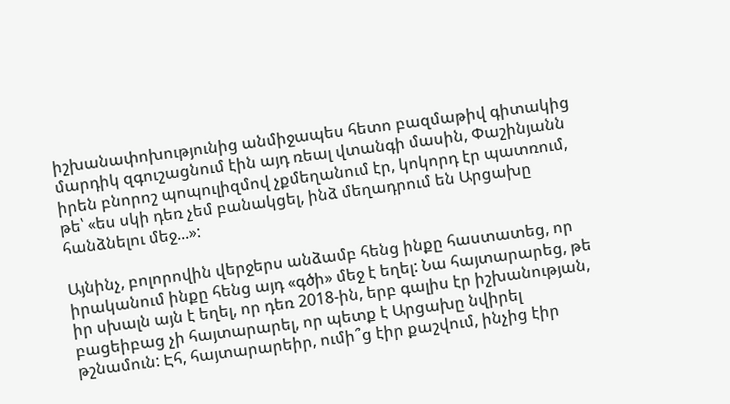իշխանափոխությունից անմիջապես հետո բազմաթիվ գիտակից մարդիկ զգուշացնում էին այդ ռեալ վտանգի մասին, Փաշինյանն իրեն բնորոշ պոպուլիզմով չքմեղանում էր, կոկորդ էր պատռում, թե՝ «ես սկի դեռ չեմ բանակցել, ինձ մեղադրում են Արցախը հանձնելու մեջ...»:

Այնինչ, բոլորովին վերջերս անձամբ հենց ինքը հաստատեց, որ իրականում ինքը հենց այդ «գծի» մեջ է եղել: Նա հայտարարեց, թե իր սխալն այն է եղել, որ դեռ 2018-ին, երբ գալիս էր իշխանության, բացեիբաց չի հայտարարել, որ պետք է Արցախը նվիրել թշնամուն: Էհ, հայտարարեիր, ումի՞ց էիր քաշվում, ինչից էիր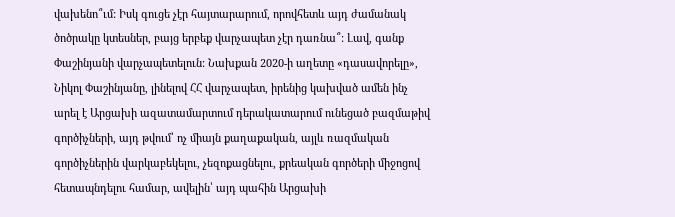վախենո՞ւմ: Իսկ գուցե չէր հայտարարում, որովհետև այդ ժամանակ ծոծրակը կտեսներ, բայց երբեք վարչապետ չէր դառնա՞: Լավ, գանք Փաշինյանի վարչապետելուն: Նախքան 2020-ի աղետը «դասավորելը», Նիկոլ Փաշինյանը, լինելով ՀՀ վարչապետ, իրենից կախված ամեն ինչ արել է Արցախի ազատամարտում դերակատարում ունեցած բազմաթիվ գործիչների, այդ թվում՝ ոչ միայն քաղաքական, այլև ռազմական գործիչներին վարկաբեկելու, չեզոքացնելու, քրեական գործերի միջոցով հետապնդելու համար, ավելին՝ այդ պահին Արցախի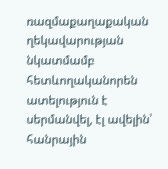ռազմաքաղաքական ղեկավարության նկատմամբ հետևողականորեն ատելություն է սերմանվել, էլ ավելին՝ հանրային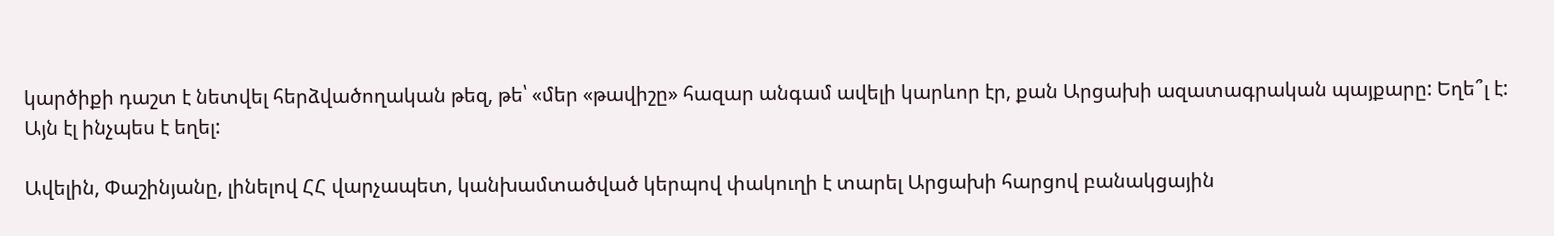կարծիքի դաշտ է նետվել հերձվածողական թեզ, թե՝ «մեր «թավիշը» հազար անգամ ավելի կարևոր էր, քան Արցախի ազատագրական պայքարը: Եղե՞լ է: Այն էլ ինչպես է եղել:

Ավելին, Փաշինյանը, լինելով ՀՀ վարչապետ, կանխամտածված կերպով փակուղի է տարել Արցախի հարցով բանակցային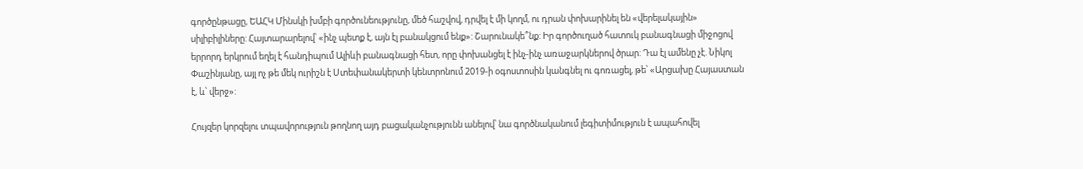գործընթացը, ԵԱՀԿ Մինսկի խմբի գործունեությունը, մեծ հաշվով, դրվել է մի կողմ, ու դրան փոխարինել են «վերելակային» սիլիբիլիները: Հայտարարելով՝ «ինչ պետք է, այն էլ բանակցում ենք»: Շարունակե՞նք: Իր գործուղած հատուկ բանագնացի միջոցով երրորդ երկրում եղել է հանդիպում Ալիևի բանագնացի հետ, որը փոխանցել է ինչ-ինչ առաջարկներով ծրար: Դա էլ ամենը չէ. Նիկոլ Փաշինյանը, այլ ոչ թե մեկ ուրիշն է Ստեփանակերտի կենտրոնում 2019-ի օգոստոսին կանգնել ու գոռացել, թե՝ «Արցախը Հայաստան է, և՝ վերջ»:

Հույզեր կորզելու տպավորություն թողնող այդ բացականչությունն անելով՝ նա գործնականում լեգիտիմություն է ապահովել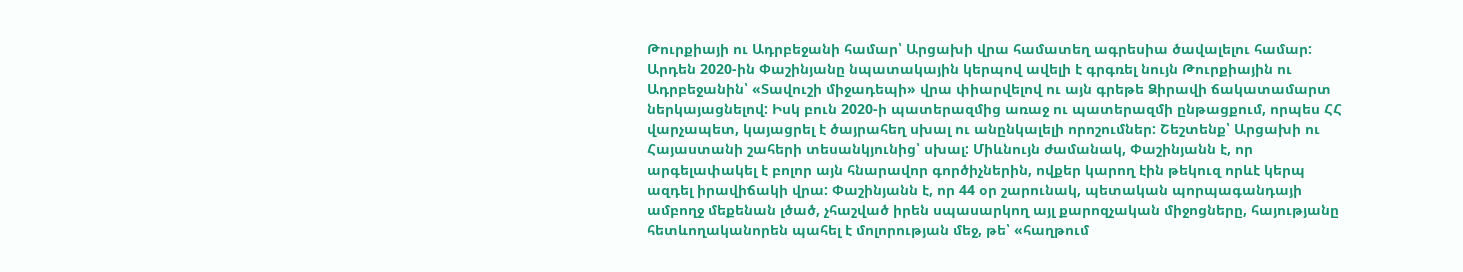Թուրքիայի ու Ադրբեջանի համար՝ Արցախի վրա համատեղ ագրեսիա ծավալելու համար: Արդեն 2020-ին Փաշինյանը նպատակային կերպով ավելի է գրգռել նույն Թուրքիային ու Ադրբեջանին՝ «Տավուշի միջադեպի» վրա փիարվելով ու այն գրեթե Ձիրավի ճակատամարտ ներկայացնելով: Իսկ բուն 2020-ի պատերազմից առաջ ու պատերազմի ընթացքում, որպես ՀՀ վարչապետ, կայացրել է ծայրահեղ սխալ ու անընկալելի որոշումներ: Շեշտենք՝ Արցախի ու Հայաստանի շահերի տեսանկյունից՝ սխալ: Միևնույն ժամանակ, Փաշինյանն է, որ արգելափակել է բոլոր այն հնարավոր գործիչներին, ովքեր կարող էին թեկուզ որևէ կերպ ազդել իրավիճակի վրա: Փաշինյանն է, որ 44 օր շարունակ, պետական պորպագանդայի ամբողջ մեքենան լծած, չհաշված իրեն սպասարկող այլ քարոզչական միջոցները, հայությանը հետևողականորեն պահել է մոլորության մեջ, թե՝ «հաղթում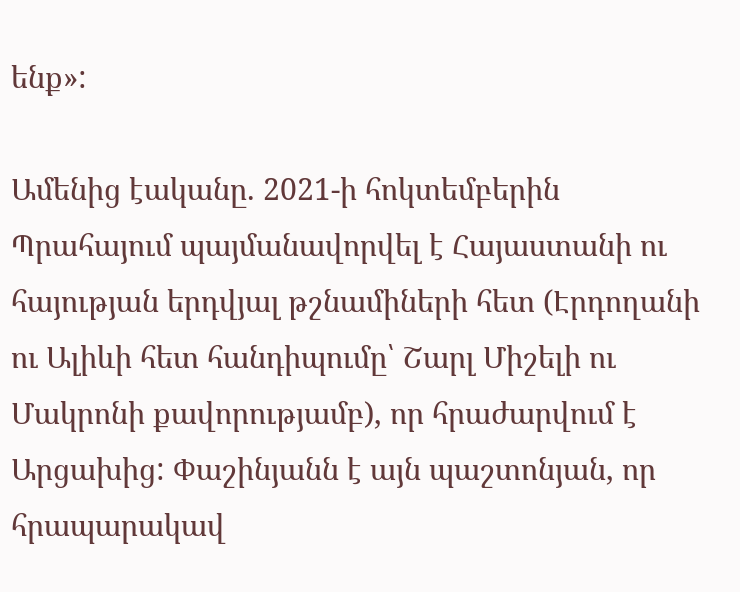ենք»:

Ամենից էականը. 2021-ի հոկտեմբերին Պրահայում պայմանավորվել է Հայաստանի ու հայության երդվյալ թշնամիների հետ (Էրդողանի ու Ալիևի հետ հանդիպումը՝ Շարլ Միշելի ու Մակրոնի քավորությամբ), որ հրաժարվում է Արցախից: Փաշինյանն է այն պաշտոնյան, որ հրապարակավ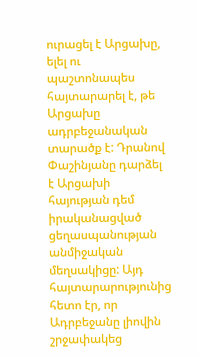ուրացել է Արցախը, ելել ու պաշտոնապես հայտարարել է, թե Արցախը ադրբեջանական տարածք է: Դրանով Փաշինյանը դարձել է Արցախի հայության դեմ իրականացված ցեղասպանության անմիջական մեղսակիցը: Այդ հայտարարությունից հետո էր, որ Ադրբեջանը լիովին շրջափակեց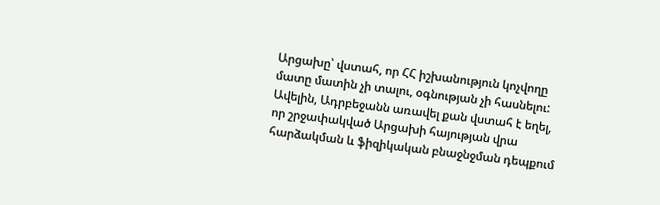Արցախը՝ վստահ, որ ՀՀ իշխանություն կոչվողը մատը մատին չի տալու, օգնության չի հասնելու: Ավելին, Ադրբեջանն առավել քան վստահ է եղել, որ շրջափակված Արցախի հայության վրա հարձակման և ֆիզիկական բնաջնջման դեպքում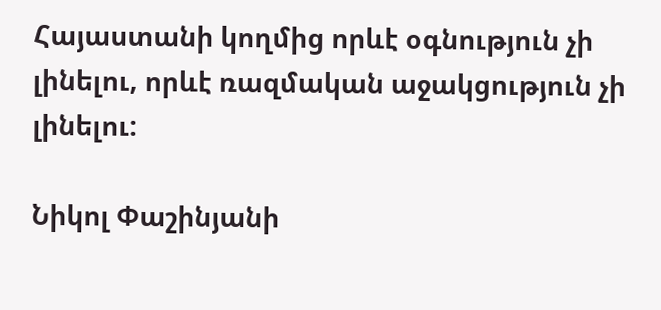Հայաստանի կողմից որևէ օգնություն չի լինելու, որևէ ռազմական աջակցություն չի լինելու:

Նիկոլ Փաշինյանի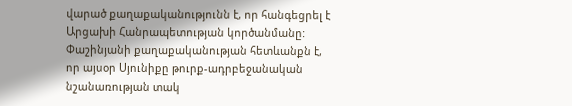վարած քաղաքականությունն է, որ հանգեցրել է Արցախի Հանրապետության կործանմանը: Փաշինյանի քաղաքականության հետևանքն է, որ այսօր Սյունիքը թուրք-ադրբեջանական նշանառության տակ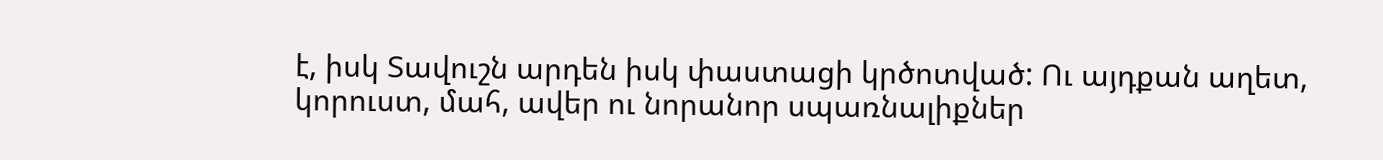է, իսկ Տավուշն արդեն իսկ փաստացի կրծոտված: Ու այդքան աղետ, կորուստ, մահ, ավեր ու նորանոր սպառնալիքներ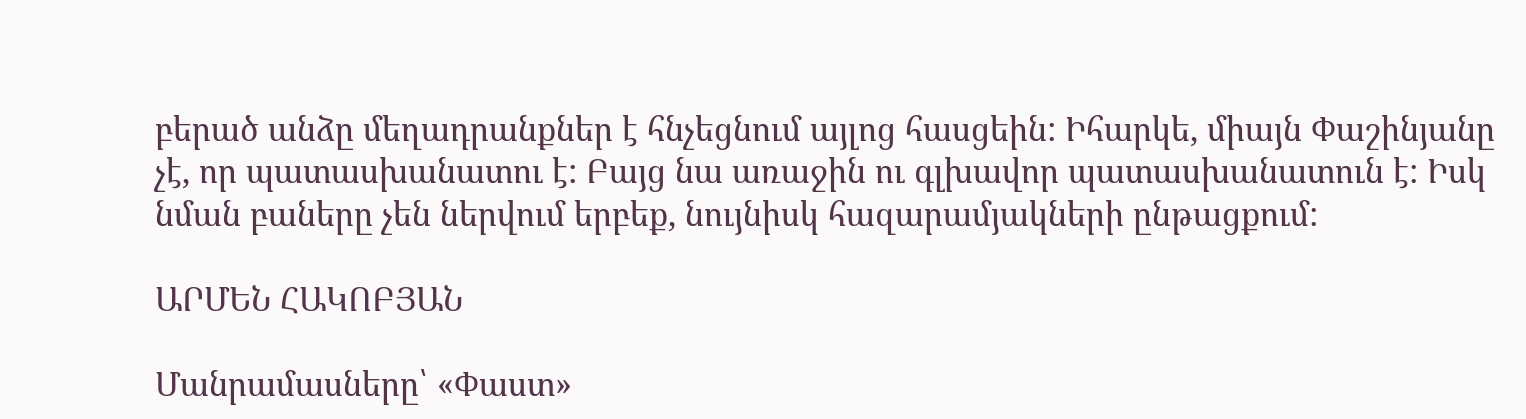բերած անձը մեղադրանքներ է հնչեցնում այլոց հասցեին: Իհարկե, միայն Փաշինյանը չէ, որ պատասխանատու է: Բայց նա առաջին ու գլխավոր պատասխանատուն է: Իսկ նման բաները չեն ներվում երբեք, նույնիսկ հազարամյակների ընթացքում:

ԱՐՄԵՆ ՀԱԿՈԲՅԱՆ

Մանրամասները՝ «Փաստ»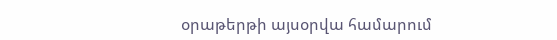օրաթերթի այսօրվա համարում